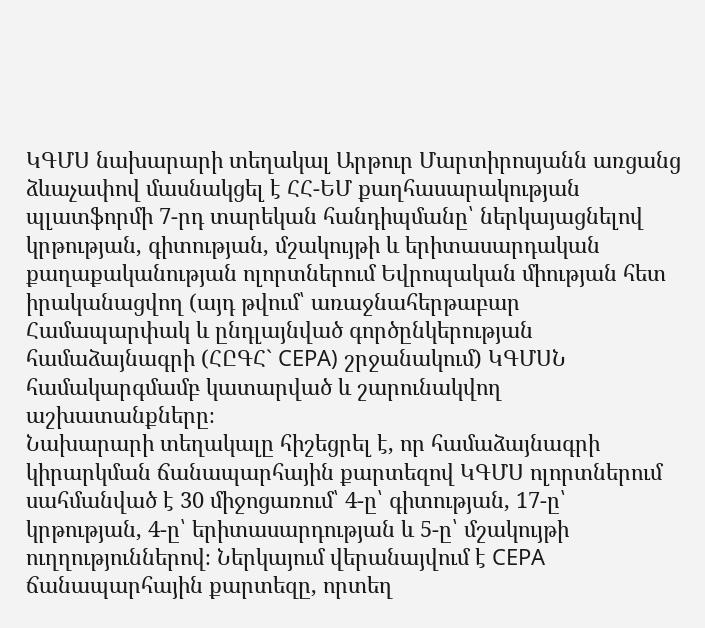ԿԳՄՍ նախարարի տեղակալ Արթուր Մարտիրոսյանն առցանց ձևաչափով մասնակցել է ՀՀ-ԵՄ քաղհասարակության պլատֆորմի 7-րդ տարեկան հանդիպմանը՝ ներկայացնելով կրթության, գիտության, մշակույթի և երիտասարդական քաղաքականության ոլորտներում Եվրոպական միության հետ իրականացվող (այդ թվում՝ առաջնահերթաբար Համապարփակ և ընդլայնված գործընկերության համաձայնագրի (ՀԸԳՀ` CEPA) շրջանակում) ԿԳՄՍՆ համակարգմամբ կատարված և շարունակվող աշխատանքները։
Նախարարի տեղակալը հիշեցրել է, որ համաձայնագրի կիրարկման ճանապարհային քարտեզով ԿԳՄՍ ոլորտներում սահմանված է 30 միջոցառում՝ 4-ը՝ գիտության, 17-ը՝ կրթության, 4-ը՝ երիտասարդության և 5-ը՝ մշակույթի ուղղություններով։ Ներկայում վերանայվում է CEPA ճանապարհային քարտեզը, որտեղ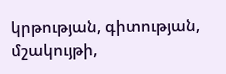կրթության, գիտության, մշակույթի,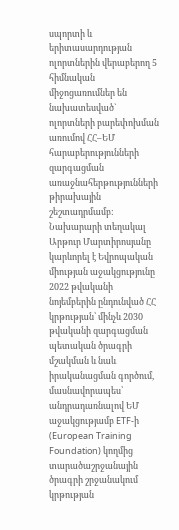սպորտի և երիտասարդության ոլորտներին վերաբերող 5 հիմնական միջոցառումներ են նախատեսված` ոլորտների բարեփոխման առումով ՀՀ–ԵՄ հարաբերությունների զարգացման առաջնահերթությունների թիրախային շեշտադրմամբ:
Նախարարի տեղակալ Արթուր Մարտիրոսյանը կարևորել է Եվրոպական միության աջակցությունը 2022 թվականի նոյեմբերին ընդունված ՀՀ կրթության՝ մինչև 2030 թվականի զարգացման պետական ծրագրի մշակման և նաև իրականացման գործում, մասնավորապես՝ անդրադառնալով ԵՄ աջակցությամբ ETF-ի (European Training Foundation) կողմից տարածաշրջանային ծրագրի շրջանակում կրթության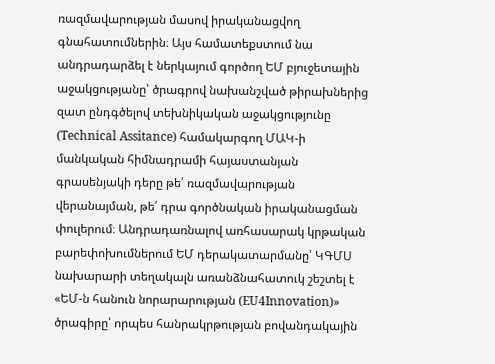ռազմավարության մասով իրականացվող գնահատումներին։ Այս համատեքստում նա անդրադարձել է ներկայում գործող ԵՄ բյուջետային աջակցությանը՝ ծրագրով նախանշված թիրախներից զատ ընդգծելով տեխնիկական աջակցությունը (Technical Assitance) համակարգող ՄԱԿ-ի մանկական հիմնադրամի հայաստանյան գրասենյակի դերը թե՛ ռազմավարության վերանայման, թե՛ դրա գործնական իրականացման փուլերում։ Անդրադառնալով առհասարակ կրթական բարեփոխումներում ԵՄ դերակատարմանը՝ ԿԳՄՍ նախարարի տեղակալն առանձնահատուկ շեշտել է «ԵՄ-ն հանուն նորարարության (EU4Innovation)» ծրագիրը՝ որպես հանրակրթության բովանդակային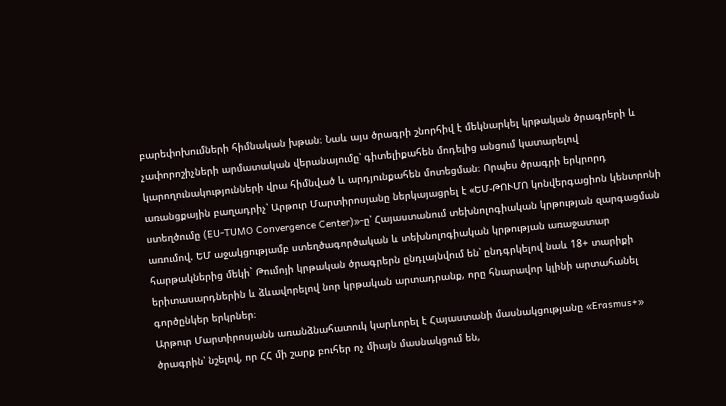բարեփոխումների հիմնական խթան։ Նաև այս ծրագրի շնորհիվ է մեկնարկել կրթական ծրագրերի և չափորոշիչների արմատական վերանայումը՝ գիտելիքահեն մոդելից անցում կատարելով կարողունակությունների վրա հիմնված և արդյունքահեն մոտեցման։ Որպես ծրագրի երկրորդ առանցքային բաղադրիչ՝ Արթուր Մարտիրոսյանը ներկայացրել է «ԵՄ-ԹՈՒՄՈ կոնվերգացիոն կենտրոնի ստեղծումը (EU-TUMO Convergence Center)»-ը՝ Հայաստանում տեխնոլոգիական կրթության զարգացման առումով. ԵՄ աջակցությամբ ստեղծագործական և տեխնոլոգիական կրթության առաջատար հարթակներից մեկի` Թումոյի կրթական ծրագրերն ընդլայնվում են՝ ընդգրկելով նաև 18+ տարիքի երիտասարդներին և ձևավորելով նոր կրթական արտադրանք, որը հնարավոր կլինի արտահանել գործընկեր երկրներ։
Արթուր Մարտիրոսյանն առանձնահատուկ կարևորել է Հայաստանի մասնակցությանը «Erasmus+» ծրագրին՝ նշելով, որ ՀՀ մի շարք բուհեր ոչ միայն մասնակցում են,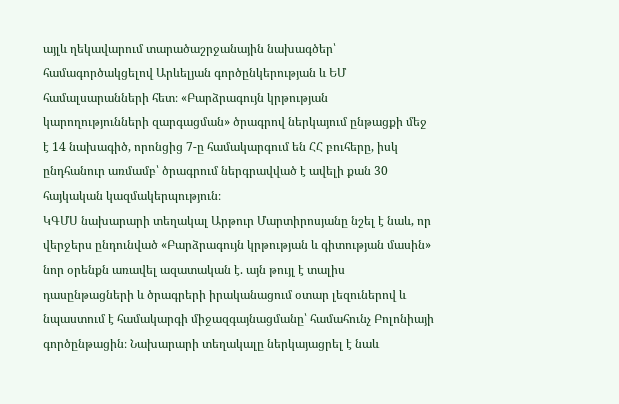այլև ղեկավարում տարածաշրջանային նախագծեր՝ համագործակցելով Արևելյան գործընկերության և ԵՄ համալսարանների հետ։ «Բարձրագույն կրթության կարողությունների զարգացման» ծրագրով ներկայում ընթացքի մեջ է 14 նախագիծ, որոնցից 7-ը համակարգում են ՀՀ բուհերը, իսկ ընդհանուր առմամբ՝ ծրագրում ներգրավված է ավելի քան 30 հայկական կազմակերպություն։
ԿԳՄՍ նախարարի տեղակալ Արթուր Մարտիրոսյանը նշել է նաև, որ վերջերս ընդունված «Բարձրագույն կրթության և գիտության մասին» նոր օրենքն առավել ազատական է. այն թույլ է տալիս դասընթացների և ծրագրերի իրականացում օտար լեզուներով և նպաստում է համակարգի միջազգայնացմանը՝ համահունչ Բոլոնիայի գործընթացին։ Նախարարի տեղակալը ներկայացրել է նաև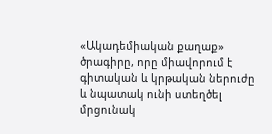«Ակադեմիական քաղաք» ծրագիրը, որը միավորում է գիտական և կրթական ներուժը և նպատակ ունի ստեղծել մրցունակ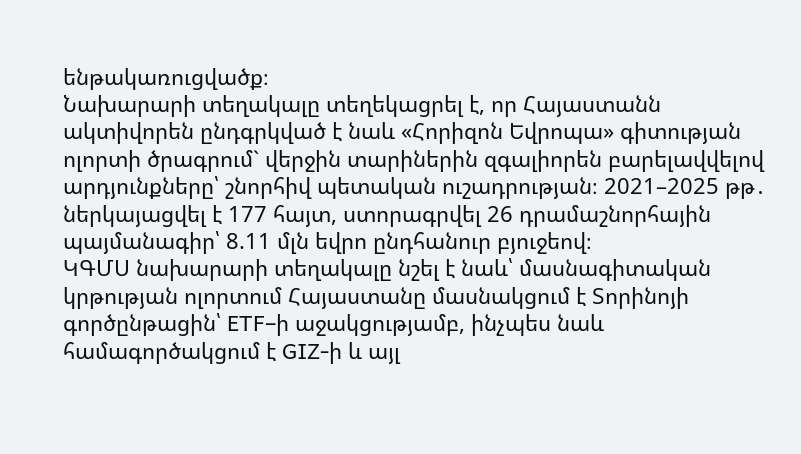ենթակառուցվածք։
Նախարարի տեղակալը տեղեկացրել է, որ Հայաստանն ակտիվորեն ընդգրկված է նաև «Հորիզոն Եվրոպա» գիտության ոլորտի ծրագրում` վերջին տարիներին զգալիորեն բարելավվելով արդյունքները՝ շնորհիվ պետական ուշադրության։ 2021–2025 թթ․ ներկայացվել է 177 հայտ, ստորագրվել 26 դրամաշնորհային պայմանագիր՝ 8.11 մլն եվրո ընդհանուր բյուջեով։
ԿԳՄՍ նախարարի տեղակալը նշել է նաև՝ մասնագիտական կրթության ոլորտում Հայաստանը մասնակցում է Տորինոյի գործընթացին՝ ETF–ի աջակցությամբ, ինչպես նաև համագործակցում է GIZ-ի և այլ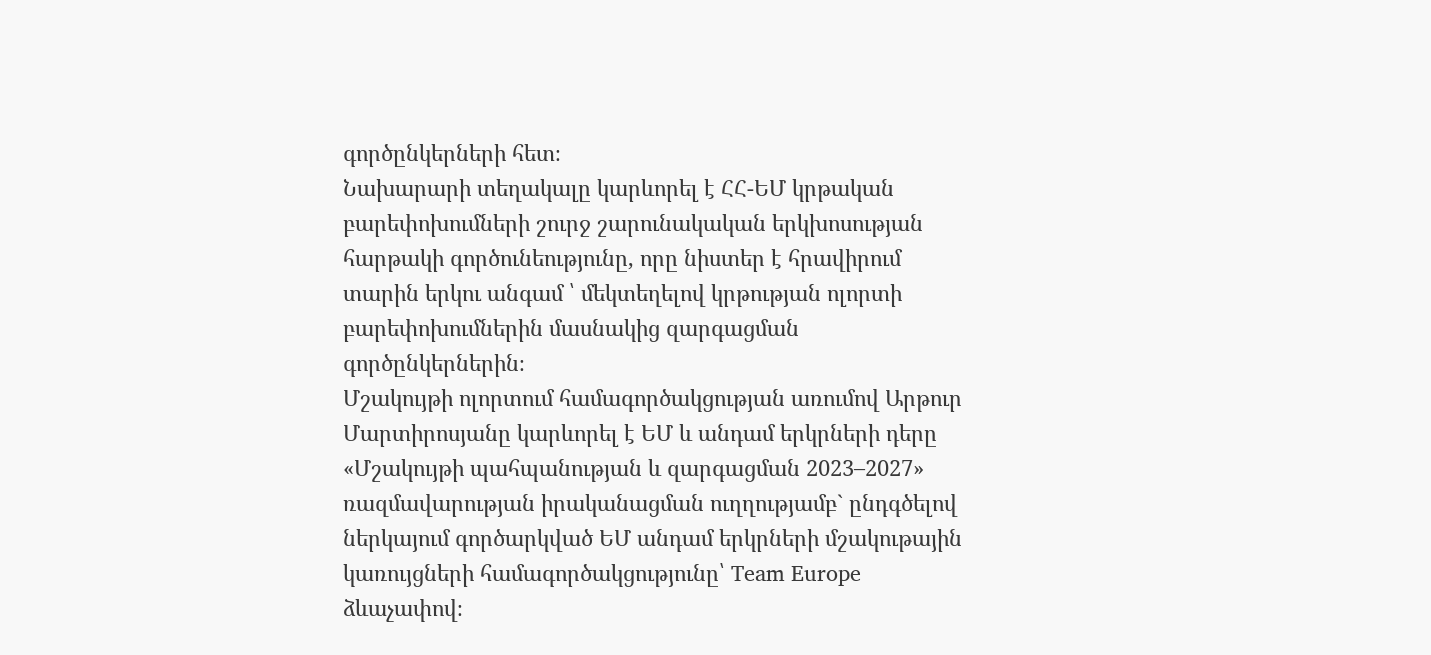գործընկերների հետ։
Նախարարի տեղակալը կարևորել է ՀՀ-ԵՄ կրթական բարեփոխումների շուրջ շարունակական երկխոսության հարթակի գործունեությունը, որը նիստեր է հրավիրում տարին երկու անգամ ՝ մեկտեղելով կրթության ոլորտի բարեփոխումներին մասնակից զարգացման գործընկերներին։
Մշակույթի ոլորտում համագործակցության առումով Արթուր Մարտիրոսյանը կարևորել է ԵՄ և անդամ երկրների դերը «Մշակույթի պահպանության և զարգացման 2023–2027» ռազմավարության իրականացման ուղղությամբ` ընդգծելով ներկայում գործարկված ԵՄ անդամ երկրների մշակութային կառույցների համագործակցությունը՝ Team Europe ձևաչափով։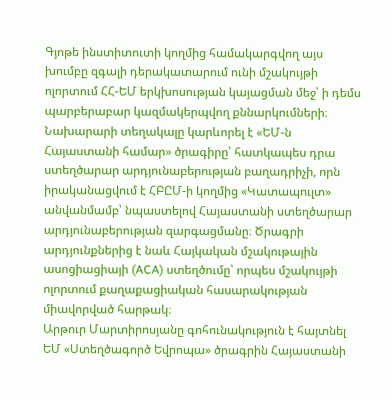Գյոթե ինստիտուտի կողմից համակարգվող այս խումբը զգալի դերակատարում ունի մշակույթի ոլորտում ՀՀ-ԵՄ երկխոսության կայացման մեջ՝ ի դեմս պարբերաբար կազմակերպվող քննարկումների։ Նախարարի տեղակալը կարևորել է «ԵՄ-ն Հայաստանի համար» ծրագիրը՝ հատկապես դրա ստեղծարար արդյունաբերության բաղադրիչի, որն իրականացվում է ՀԲԸՄ-ի կողմից «Կատապուլտ» անվանմամբ՝ նպաստելով Հայաստանի ստեղծարար արդյունաբերության զարգացմանը։ Ծրագրի արդյունքներից է նաև Հայկական մշակութային ասոցիացիայի (ACA) ստեղծումը՝ որպես մշակույթի ոլորտում քաղաքացիական հասարակության միավորված հարթակ։
Արթուր Մարտիրոսյանը գոհունակություն է հայտնել ԵՄ «Ստեղծագործ Եվրոպա» ծրագրին Հայաստանի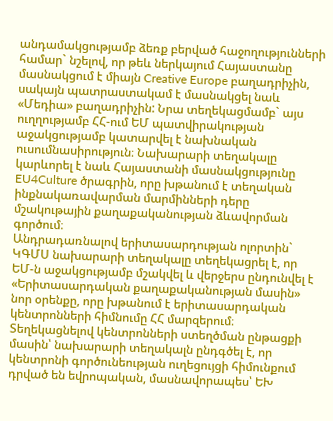անդամակցությամբ ձեռք բերված հաջողությունների համար` նշելով, որ թեև ներկայում Հայաստանը մասնակցում է միայն Creative Europe բաղադրիչին, սակայն պատրաստակամ է մասնակցել նաև «Մեդիա» բաղադրիչին: Նրա տեղեկացմամբ` այս ուղղությամբ ՀՀ-ում ԵՄ պատվիրակության աջակցությամբ կատարվել է նախնական ուսումնասիրություն։ Նախարարի տեղակալը կարևորել է նաև Հայաստանի մասնակցությունը EU4Culture ծրագրին, որը խթանում է տեղական ինքնակառավարման մարմինների դերը մշակութային քաղաքականության ձևավորման գործում։
Անդրադառնալով երիտասարդության ոլորտին` ԿԳՄՍ նախարարի տեղակալը տեղեկացրել է, որ ԵՄ-ն աջակցությամբ մշակվել և վերջերս ընդունվել է «Երիտասարդական քաղաքականության մասին» նոր օրենքը, որը խթանում է երիտասարդական կենտրոնների հիմնումը ՀՀ մարզերում։ Տեղեկացնելով կենտրոնների ստեղծման ընթացքի մասին՝ նախարարի տեղակալն ընդգծել է, որ կենտրոնի գործունեության ուղեցույցի հիմունքում դրված են եվրոպական, մասնավորապես՝ ԵԽ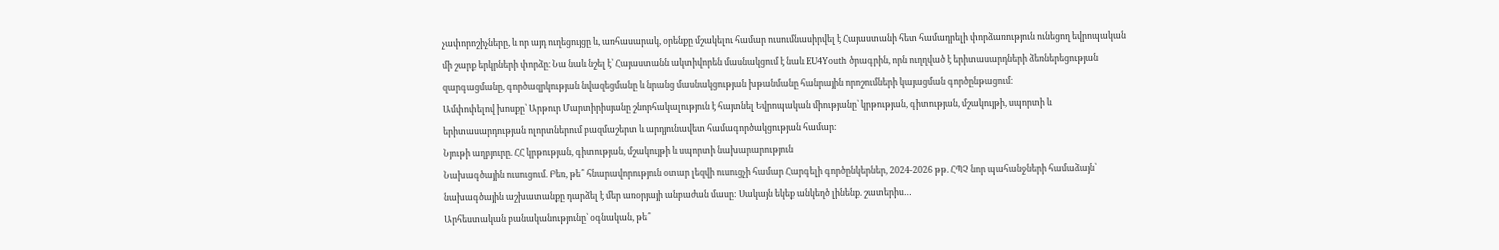չափորոշիչները, և որ այդ ուղեցույցը և, առհասարակ, օրենքը մշակելու համար ուսումնասիրվել է Հայաստանի հետ համադրելի փորձառություն ունեցող եվրոպական մի շարք երկրների փորձը։ Նա նաև նշել է՝ Հայաստանն ակտիվորեն մասնակցում է նաև EU4Youth ծրագրին, որն ուղղված է երիտասարդների ձեռներեցության զարգացմանը, գործազրկության նվազեցմանը և նրանց մասնակցության խթանմանը հանրային որոշումների կայացման գործընթացում։
Ամփոփելով խոսքը՝ Արթուր Մարտիրիսյանը շնորհակալություն է հայտնել Եվրոպական միությանը՝ կրթության, գիտության, մշակույթի, սպորտի և երիտասարդության ոլորտներում բազմաշերտ և արդյունավետ համագործակցության համար։
Նյութի աղբյուրը. ՀՀ կրթության, գիտության, մշակույթի և սպորտի նախարարություն
Նախագծային ուսուցում. Բեռ, թե՞ հնարավորություն օտար լեզվի ուսուցչի համար Հարգելի գործընկերներ, 2024-2026 թթ. ՀՊՉ նոր պահանջների համաձայն՝ նախագծային աշխատանքը դարձել է մեր առօրյայի անբաժան մասը: Սակայն եկեք անկեղծ լինենք. շատերիս…
Արհեստական բանականությունը՝ օգնական, թե՞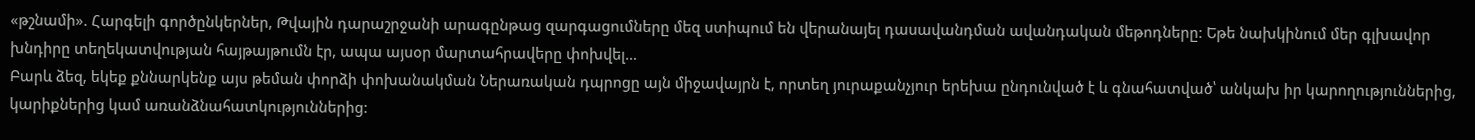«թշնամի». Հարգելի գործընկերներ, Թվային դարաշրջանի արագընթաց զարգացումները մեզ ստիպում են վերանայել դասավանդման ավանդական մեթոդները: Եթե նախկինում մեր գլխավոր խնդիրը տեղեկատվության հայթայթումն էր, ապա այսօր մարտահրավերը փոխվել…
Բարև ձեզ, եկեք քննարկենք այս թեման փորձի փոխանակման Ներառական դպրոցը այն միջավայրն է, որտեղ յուրաքանչյուր երեխա ընդունված է և գնահատված՝ անկախ իր կարողություններից, կարիքներից կամ առանձնահատկություններից: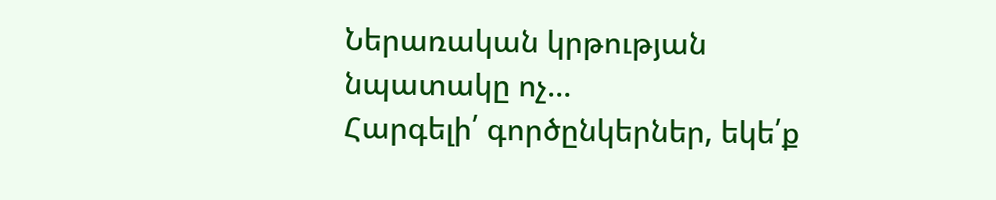Ներառական կրթության նպատակը ոչ…
Հարգելի՛ գործընկերներ, եկե՛ք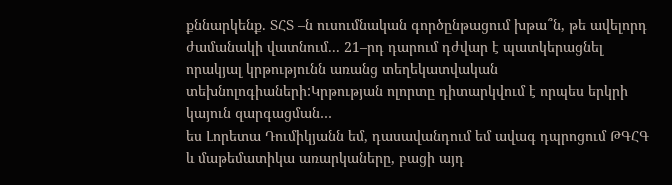քննարկենք․ ՏՀՏ –ն ուսումնական գործընթացում խթա՞ն, թե ավելորդ ժամանակի վատնում․․․ 21–րդ դարում դժվար է պատկերացնել որակյալ կրթությունն առանց տեղեկատվական տեխնոլոգիաների:Կրթության ոլորտը դիտարկվում է որպես երկրի կայուն զարգացման…
ես Լորետա Դումիկյանն եմ, դասավանդում եմ ավագ դպրոցում ԹԳՀԳ և մաթեմատիկա առարկաները, բացի այդ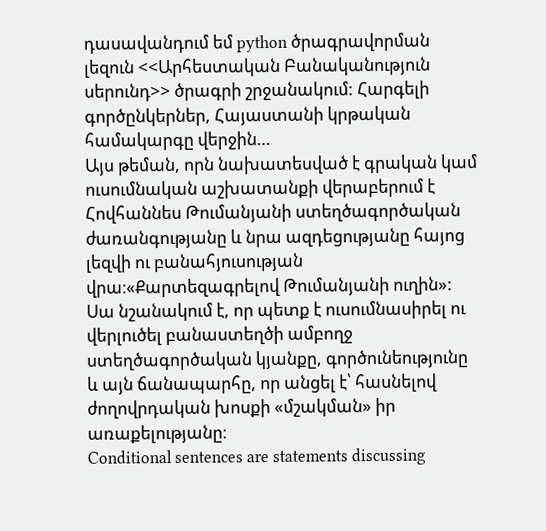դասավանդում եմ python ծրագրավորման լեզուն <<Արհեստական Բանականություն սերունդ>> ծրագրի շրջանակում: Հարգելի գործընկերներ, Հայաստանի կրթական համակարգը վերջին…
Այս թեման, որն նախատեսված է գրական կամ ուսումնական աշխատանքի վերաբերում է Հովհաննես Թումանյանի ստեղծագործական ժառանգությանը և նրա ազդեցությանը հայոց լեզվի ու բանահյուսության վրա։«Քարտեզագրելով Թումանյանի ուղին»: Սա նշանակում է, որ պետք է ուսումնասիրել ու վերլուծել բանաստեղծի ամբողջ ստեղծագործական կյանքը, գործունեությունը և այն ճանապարհը, որ անցել է՝ հասնելով ժողովրդական խոսքի «մշակման» իր առաքելությանը։
Conditional sentences are statements discussing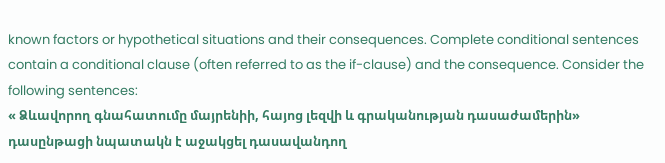known factors or hypothetical situations and their consequences. Complete conditional sentences contain a conditional clause (often referred to as the if-clause) and the consequence. Consider the following sentences:
« Ձևավորող գնահատումը մայրենիի, հայոց լեզվի և գրականության դասաժամերին» դասընթացի նպատակն է աջակցել դասավանդող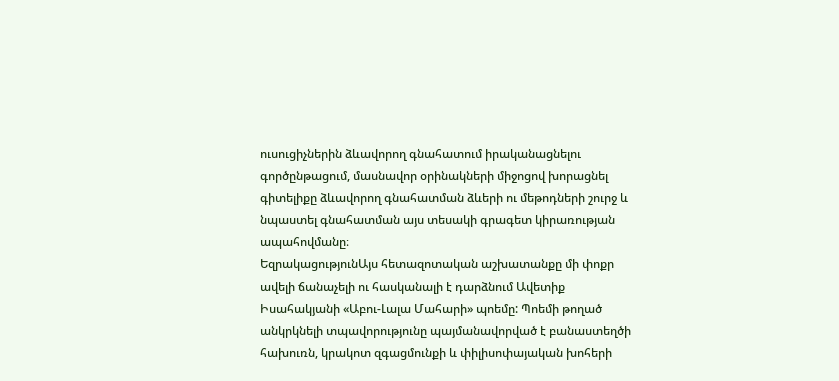ուսուցիչներին ձևավորող գնահատում իրականացնելու գործընթացում, մասնավոր օրինակների միջոցով խորացնել գիտելիքը ձևավորող գնահատման ձևերի ու մեթոդների շուրջ և նպաստել գնահատման այս տեսակի գրագետ կիրառության ապահովմանը։
ԵզրակացությունԱյս հետազոտական աշխատանքը մի փոքր ավելի ճանաչելի ու հասկանալի է դարձնում Ավետիք Իսահակյանի «Աբու-Լալա Մահարի» պոեմը: Պոեմի թողած անկրկնելի տպավորությունը պայմանավորված է բանաստեղծի հախուռն, կրակոտ զգացմունքի և փիլիսոփայական խոհերի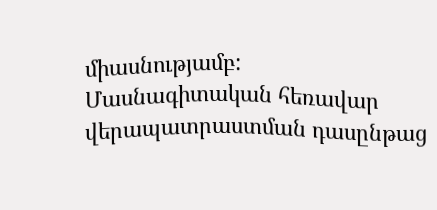միասնությամբ:
Մասնագիտական հեռավար վերապատրաստման դասընթաց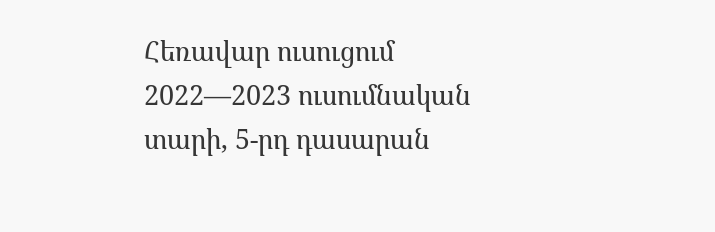Հեռավար ուսուցում 2022—2023 ուսումնական տարի, 5-րդ դասարան